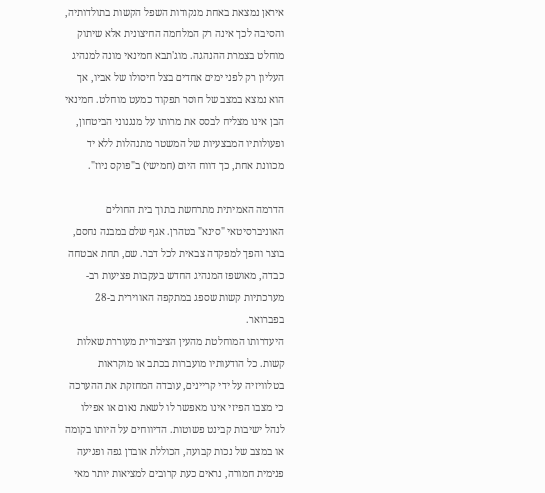איראן נמצאת באחת מנקודות השפל הקשות בתולדותיה, והסיבה לכך אינה רק המלחמה החיצונית אלא שיתוק מוחלט בצמרת ההנהגה. מוג'תבא חמינאי מונה למנהיג העליון רק לפני ימים אחדים בצל חיסולו של אביו, אך הוא נמצא במצב של חוסר תפקוד כמעט מוחלט. חמינאי הבן אינו מצליח לבסס את מרותו על מנגנוני הביטחון, ופעולותיו המבצעיות של המשטר מתנהלות ללא יד מכוונת אחת, כך דווח היום (חמישי) ב"פוקס ניוז".

הדרמה האמיתית מתרחשת בתוך בית החולים האוניברסיטאי "סינא" בטהרן. אגף שלם במבנה נחסם, בוצר והפך למפקדה צבאית לכל דבר. שם, תחת אבטחה כבדה, מאושפז המנהיג החדש בעקבות פציעות רב-מערכתיות קשות שספג במתקפה האווירית ב-28 בפברואר.
היעדרותו המוחלטת מהעין הציבורית מעוררת שאלות קשות. כל הודעותיו מועברות בכתב או מוקראות בטלוויזיה על ידי קריינים, עובדה המחזקת את ההערכה כי מצבו הפיזי אינו מאפשר לו לשאת נאום או אפילו לנהל ישיבות קבינט פשוטות. הדיווחים על היותו בקומה או במצב של נכות קבועה, הכוללת אובדן גפה ופגיעה פנימית חמורה, נראים כעת קרובים למציאות יותר מאי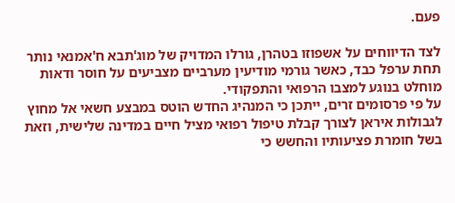פעם.

לצד הדיווחים על אשפוזו בטהרן, גורלו המדויק של מוג'תבא ח'אמנאי נותר תחת ערפל כבד, כאשר גורמי מודיעין מערביים מצביעים על חוסר ודאות מוחלט בנוגע למצבו הרפואי והתפקודי.
על פי פרסומים זרים, ייתכן כי המנהיג החדש הוטס במבצע חשאי אל מחוץ לגבולות איראן לצורך קבלת טיפול רפואי מציל חיים במדינה שלישית, וזאת בשל חומרת פציעותיו והחשש כי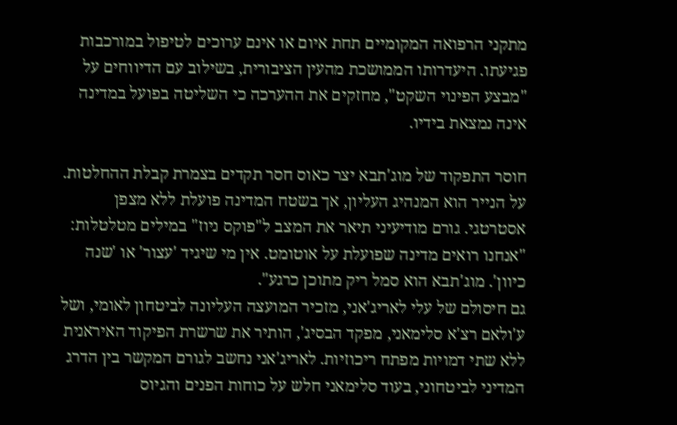מתקני הרפואה המקומיים תחת איום או אינם ערוכים לטיפול במורכבות פגיעתו. היעדרותו הממושכת מהעין הציבורית, בשילוב עם הדיווחים על "מבצע הפינוי השקט", מחזקים את ההערכה כי השליטה בפועל במדינה אינה נמצאת בידיו.

חוסר התפקוד של מוג'תבא יצר כאוס חסר תקדים בצמרת קבלת ההחלטות. על הנייר הוא המנהיג העליון, אך בשטח המדינה פועלת ללא מצפן אסטרטגי. גורם מודיעיני תיאר את המצב ל"פוקס ניוז" במילים מטלטלות: "אנחנו רואים מדינה שפועלת על אוטומט. אין מי שיגיד 'עצור' או 'שנה כיוון'. מוג'תבא הוא סמל ריק מתוכן כרגע".
גם חיסולם של עלי לאריג'אני, מזכיר המועצה העליונה לביטחון לאומי, ושל ע'ולאם רצ'א סלימאני, מפקד הבסיג', הותיר את שרשרת הפיקוד האיראנית ללא שתי דמויות מפתח ריכוזיות. לאריג'אני נחשב לגורם המקשר בין הדרג המדיני לביטחוני, בעוד סלימאני חלש על כוחות הפנים והגיוס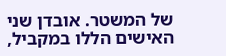של המשטר. אובדן שני האישים הללו במקביל,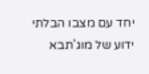יחד עם מצבו הבלתי ידוע של מוג'תבא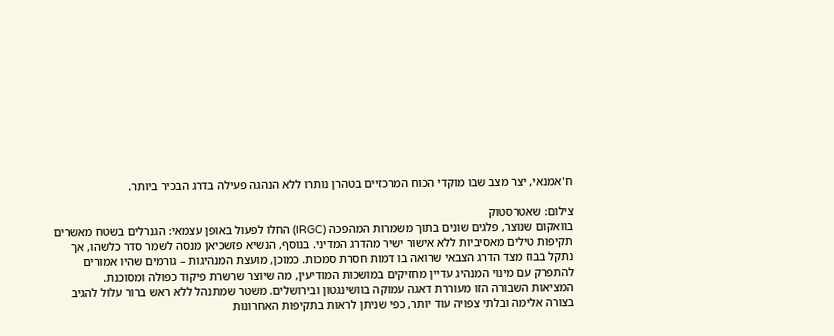ח'אמנאי, יצר מצב שבו מוקדי הכוח המרכזיים בטהרן נותרו ללא הנהגה פעילה בדרג הבכיר ביותר.

צילום: שאטרסטוק
בוואקום שנוצר, פלגים שונים בתוך משמרות המהפכה (IRGC) החלו לפעול באופן עצמאי: הגנרלים בשטח מאשרים תקיפות טילים מאסיביות ללא אישור ישיר מהדרג המדיני. בנוסף, הנשיא פזשכיאן מנסה לשמר סדר כלשהו, אך נתקל בבוז מצד הדרג הצבאי שרואה בו דמות חסרת סמכות. כמוכן, מועצת המנהיגות – גורמים שהיו אמורים להתפרק עם מינוי המנהיג עדיין מחזיקים במושכות המודיעין, מה שיוצר שרשרת פיקוד כפולה ומסוכנת.
המציאות השבורה הזו מעוררת דאגה עמוקה בוושינגטון ובירושלים. משטר שמתנהל ללא ראש ברור עלול להגיב בצורה אלימה ובלתי צפויה עוד יותר, כפי שניתן לראות בתקיפות האחרונות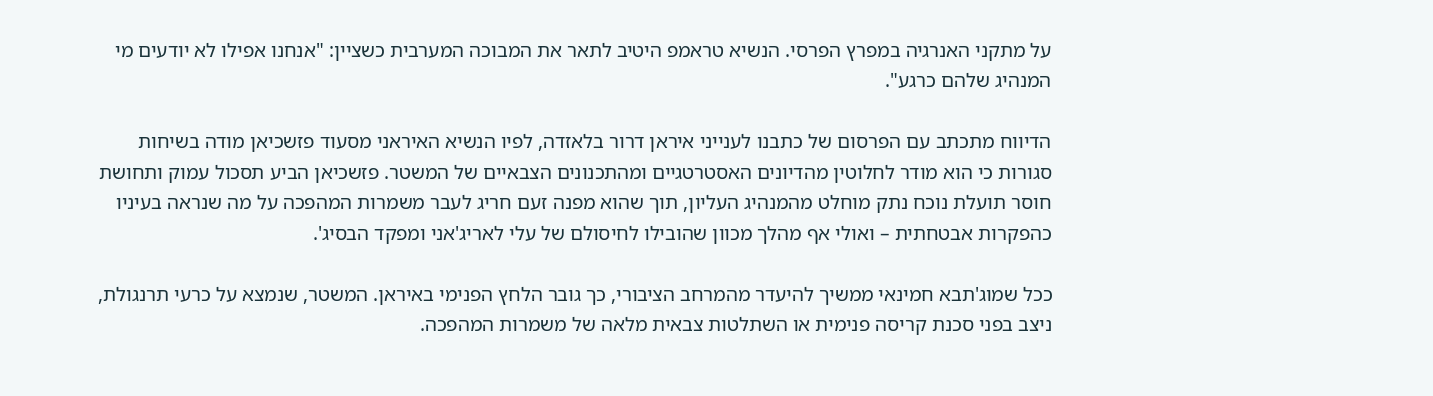על מתקני האנרגיה במפרץ הפרסי. הנשיא טראמפ היטיב לתאר את המבוכה המערבית כשציין: "אנחנו אפילו לא יודעים מי המנהיג שלהם כרגע".

הדיווח מתכתב עם הפרסום של כתבנו לענייני איראן דרור בלאזדה, לפיו הנשיא האיראני מסעוד פזשכיאן מודה בשיחות סגורות כי הוא מודר לחלוטין מהדיונים האסטרטגיים ומהתכנונים הצבאיים של המשטר. פזשכיאן הביע תסכול עמוק ותחושת חוסר תועלת נוכח נתק מוחלט מהמנהיג העליון, תוך שהוא מפנה זעם חריג לעבר משמרות המהפכה על מה שנראה בעיניו כהפקרות אבטחתית – ואולי אף מהלך מכוון שהובילו לחיסולם של עלי לאריג'אני ומפקד הבסיג'.

ככל שמוג'תבא חמינאי ממשיך להיעדר מהמרחב הציבורי, כך גובר הלחץ הפנימי באיראן. המשטר, שנמצא על כרעי תרנגולת, ניצב בפני סכנת קריסה פנימית או השתלטות צבאית מלאה של משמרות המהפכה.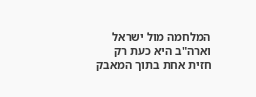המלחמה מול ישראל וארה"ב היא כעת רק חזית אחת בתוך המאבק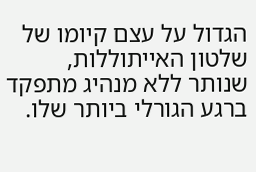הגדול על עצם קיומו של שלטון האייתוללות, שנותר ללא מנהיג מתפקד ברגע הגורלי ביותר שלו.